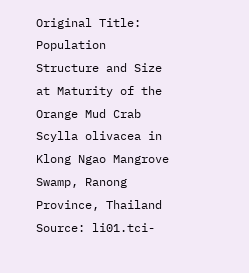Original Title: Population Structure and Size at Maturity of the Orange Mud Crab Scylla olivacea in Klong Ngao Mangrove Swamp, Ranong Province, Thailand
Source: li01.tci-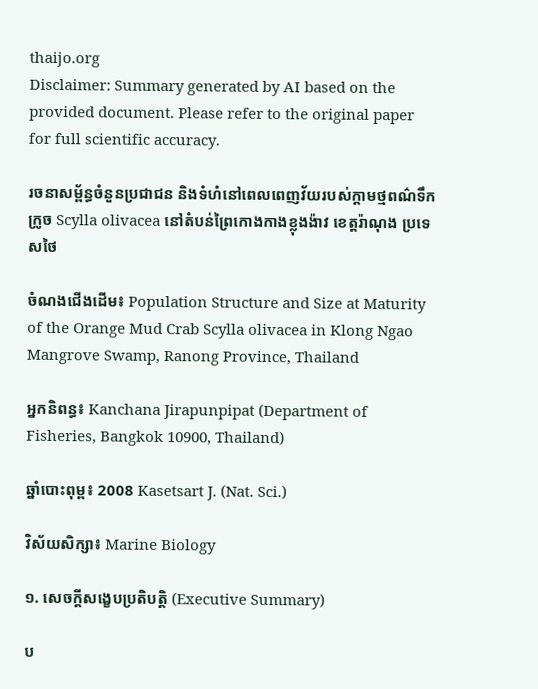thaijo.org
Disclaimer: Summary generated by AI based on the provided document. Please refer to the original paper for full scientific accuracy.

រចនាសម្ព័ន្ធចំនួនប្រជាជន និងទំហំនៅពេលពេញវ័យរបស់ក្តាមថ្មពណ៌ទឹកក្រូច Scylla olivacea នៅតំបន់ព្រៃកោងកាងខ្លុងង៉ាវ ខេត្តរ៉ាណុង ប្រទេសថៃ

ចំណងជើងដើម៖ Population Structure and Size at Maturity of the Orange Mud Crab Scylla olivacea in Klong Ngao Mangrove Swamp, Ranong Province, Thailand

អ្នកនិពន្ធ៖ Kanchana Jirapunpipat (Department of Fisheries, Bangkok 10900, Thailand)

ឆ្នាំបោះពុម្ព៖ 2008 Kasetsart J. (Nat. Sci.)

វិស័យសិក្សា៖ Marine Biology

១. សេចក្តីសង្ខេបប្រតិបត្តិ (Executive Summary)

ប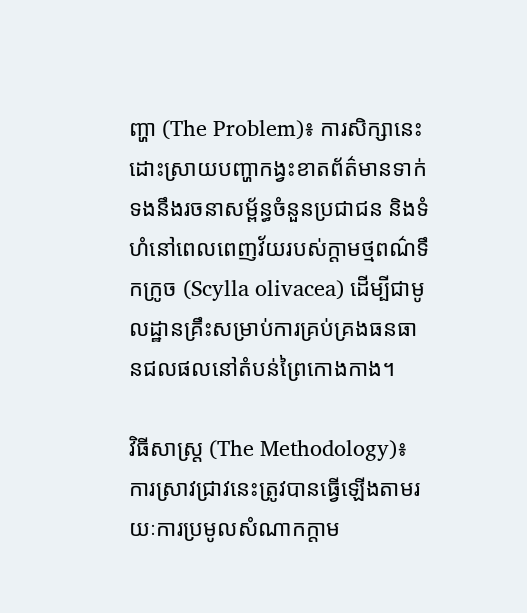ញ្ហា (The Problem)៖ ការសិក្សានេះដោះស្រាយបញ្ហាកង្វះខាតព័ត៌មានទាក់ទងនឹងរចនាសម្ព័ន្ធចំនួនប្រជាជន និងទំហំនៅពេលពេញវ័យរបស់ក្តាមថ្មពណ៌ទឹកក្រូច (Scylla olivacea) ដើម្បីជាមូលដ្ឋានគ្រឹះសម្រាប់ការគ្រប់គ្រងធនធានជលផលនៅតំបន់ព្រៃកោងកាង។

វិធីសាស្ត្រ (The Methodology)៖ ការស្រាវជ្រាវនេះត្រូវបានធ្វើឡើងតាមរយៈការប្រមូលសំណាកក្តាម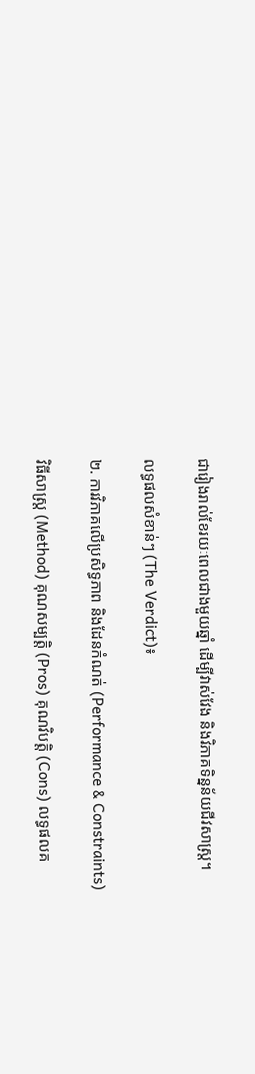ជារៀងរាល់ខែរយៈពេលជាងមួយឆ្នាំ ដើម្បីវាស់វែង និងវិភាគទិន្នន័យជីវសាស្ត្រ។

លទ្ធផលសំខាន់ៗ (The Verdict)៖

២. ការវិភាគលើប្រសិទ្ធភាព និងដែនកំណត់ (Performance & Constraints)

វិធីសាស្ត្រ (Method) គុណសម្បត្តិ (Pros) គុណវិបត្តិ (Cons) លទ្ធផលគ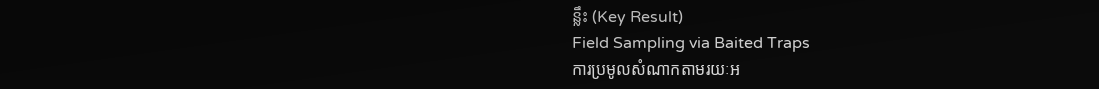ន្លឹះ (Key Result)
Field Sampling via Baited Traps
ការប្រមូលសំណាកតាមរយៈអ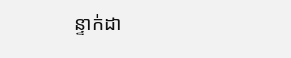ន្ទាក់ដា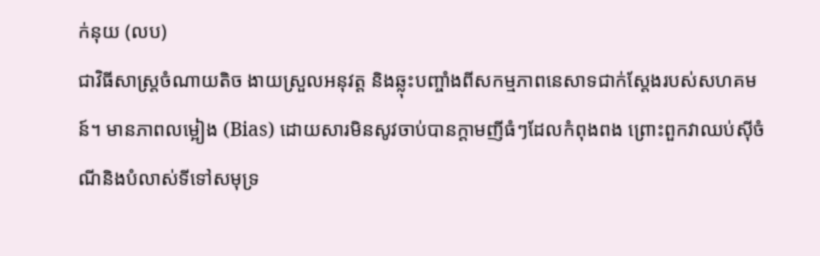ក់នុយ (លប)
ជាវិធីសាស្ត្រចំណាយតិច ងាយស្រួលអនុវត្ត និងឆ្លុះបញ្ចាំងពីសកម្មភាពនេសាទជាក់ស្តែងរបស់សហគមន៍។ មានភាពលម្អៀង (Bias) ដោយសារមិនសូវចាប់បានក្តាមញីធំៗដែលកំពុងពង ព្រោះពួកវាឈប់ស៊ីចំណីនិងបំលាស់ទីទៅសមុទ្រ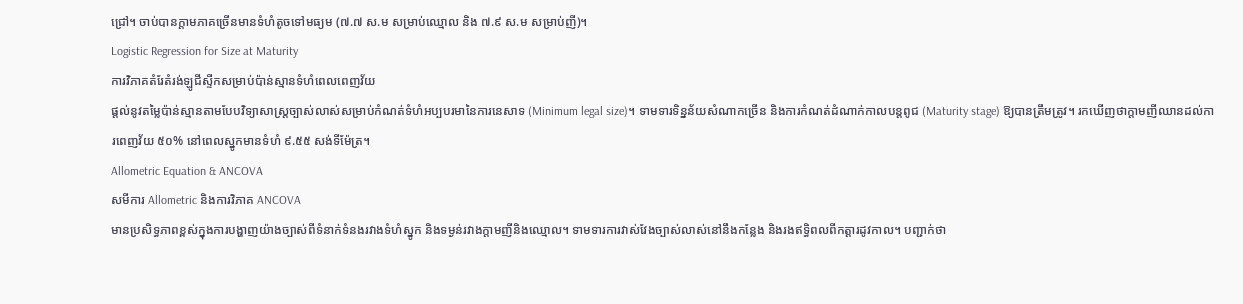ជ្រៅ។ ចាប់បានក្តាមភាគច្រើនមានទំហំតូចទៅមធ្យម (៧.៧ ស.ម សម្រាប់ឈ្មោល និង ៧.៩ ស.ម សម្រាប់ញី)។
Logistic Regression for Size at Maturity
ការវិភាគតំរែតំរង់ឡូជីស្ទីកសម្រាប់ប៉ាន់ស្មានទំហំពេលពេញវ័យ
ផ្តល់នូវតម្លៃប៉ាន់ស្មានតាមបែបវិទ្យាសាស្ត្រច្បាស់លាស់សម្រាប់កំណត់ទំហំអប្បបរមានៃការនេសាទ (Minimum legal size)។ ទាមទារទិន្នន័យសំណាកច្រើន និងការកំណត់ដំណាក់កាលបន្តពូជ (Maturity stage) ឱ្យបានត្រឹមត្រូវ។ រកឃើញថាក្តាមញីឈានដល់ការពេញវ័យ ៥០% នៅពេលស្នូកមានទំហំ ៩.៥៥ សង់ទីម៉ែត្រ។
Allometric Equation & ANCOVA
សមីការ Allometric និងការវិភាគ ANCOVA
មានប្រសិទ្ធភាពខ្ពស់ក្នុងការបង្ហាញយ៉ាងច្បាស់ពីទំនាក់ទំនងរវាងទំហំស្នូក និងទម្ងន់រវាងក្តាមញីនិងឈ្មោល។ ទាមទារការវាស់វែងច្បាស់លាស់នៅនឹងកន្លែង និងរងឥទ្ធិពលពីកត្តារដូវកាល។ បញ្ជាក់ថា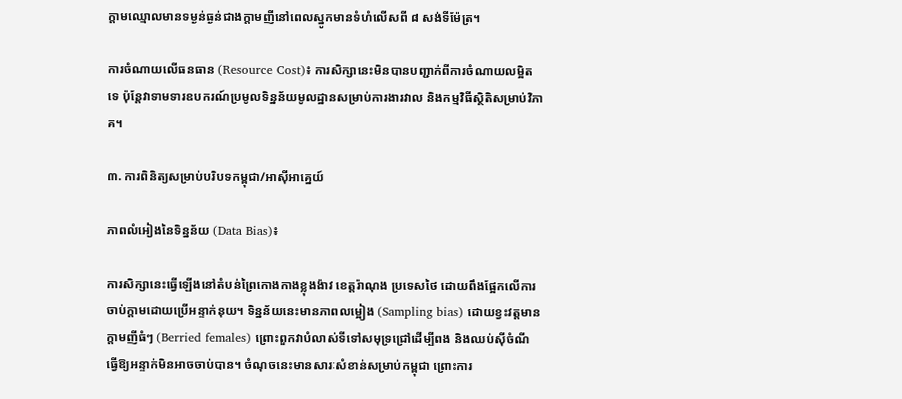ក្តាមឈ្មោលមានទម្ងន់ធ្ងន់ជាងក្តាមញីនៅពេលស្នូកមានទំហំលើសពី ៨ សង់ទីម៉ែត្រ។

ការចំណាយលើធនធាន (Resource Cost)៖ ការសិក្សានេះមិនបានបញ្ជាក់ពីការចំណាយលម្អិតទេ ប៉ុន្តែវាទាមទារឧបករណ៍ប្រមូលទិន្នន័យមូលដ្ឋានសម្រាប់ការងារវាល និងកម្មវិធីស្ថិតិសម្រាប់វិភាគ។

៣. ការពិនិត្យសម្រាប់បរិបទកម្ពុជា/អាស៊ីអាគ្នេយ៍

ភាពលំអៀងនៃទិន្នន័យ (Data Bias)៖

ការសិក្សានេះធ្វើឡើងនៅតំបន់ព្រៃកោងកាងខ្លុងង៉ាវ ខេត្តរ៉ាណុង ប្រទេសថៃ ដោយពឹងផ្អែកលើការចាប់ក្តាមដោយប្រើអន្ទាក់នុយ។ ទិន្នន័យនេះមានភាពលម្អៀង (Sampling bias) ដោយខ្វះវត្តមានក្តាមញីធំៗ (Berried females) ព្រោះពួកវាបំលាស់ទីទៅសមុទ្រជ្រៅដើម្បីពង និងឈប់ស៊ីចំណី ធ្វើឱ្យអន្ទាក់មិនអាចចាប់បាន។ ចំណុចនេះមានសារៈសំខាន់សម្រាប់កម្ពុជា ព្រោះការ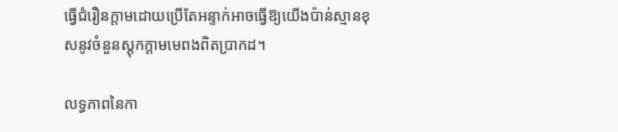ធ្វើជំរឿនក្តាមដោយប្រើតែអន្ទាក់អាចធ្វើឱ្យយើងប៉ាន់ស្មានខុសនូវចំនួនស្តុកក្តាមមេពងពិតប្រាកដ។

លទ្ធភាពនៃកា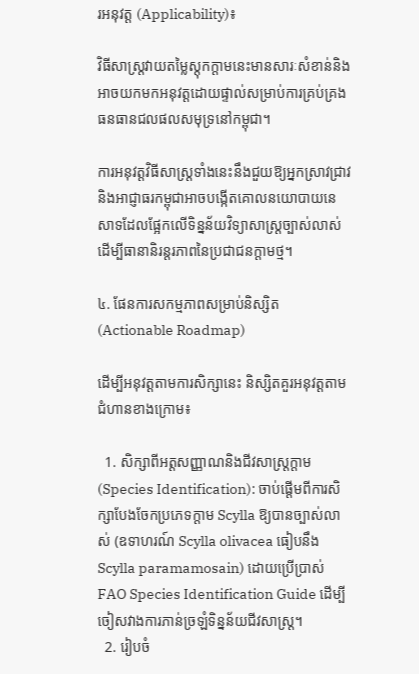រអនុវត្ត (Applicability)៖

វិធីសាស្ត្រវាយតម្លៃស្តុកក្តាមនេះមានសារៈសំខាន់និងអាចយកមកអនុវត្តដោយផ្ទាល់សម្រាប់ការគ្រប់គ្រងធនធានជលផលសមុទ្រនៅកម្ពុជា។

ការអនុវត្តវិធីសាស្ត្រទាំងនេះនឹងជួយឱ្យអ្នកស្រាវជ្រាវ និងអាជ្ញាធរកម្ពុជាអាចបង្កើតគោលនយោបាយនេសាទដែលផ្អែកលើទិន្នន័យវិទ្យាសាស្ត្រច្បាស់លាស់ ដើម្បីធានានិរន្តរភាពនៃប្រជាជនក្តាមថ្ម។

៤. ផែនការសកម្មភាពសម្រាប់និស្សិត (Actionable Roadmap)

ដើម្បីអនុវត្តតាមការសិក្សានេះ និស្សិតគួរអនុវត្តតាមជំហានខាងក្រោម៖

  1. សិក្សាពីអត្តសញ្ញាណនិងជីវសាស្ត្រក្តាម (Species Identification): ចាប់ផ្តើមពីការសិក្សាបែងចែកប្រភេទក្តាម Scylla ឱ្យបានច្បាស់លាស់ (ឧទាហរណ៍ Scylla olivacea ធៀបនឹង Scylla paramamosain) ដោយប្រើប្រាស់ FAO Species Identification Guide ដើម្បីចៀសវាងការភាន់ច្រឡំទិន្នន័យជីវសាស្ត្រ។
  2. រៀបចំ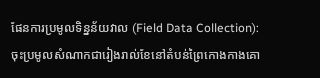ផែនការប្រមូលទិន្នន័យវាល (Field Data Collection): ចុះប្រមូលសំណាកជារៀងរាល់ខែនៅតំបន់ព្រៃកោងកាងគោ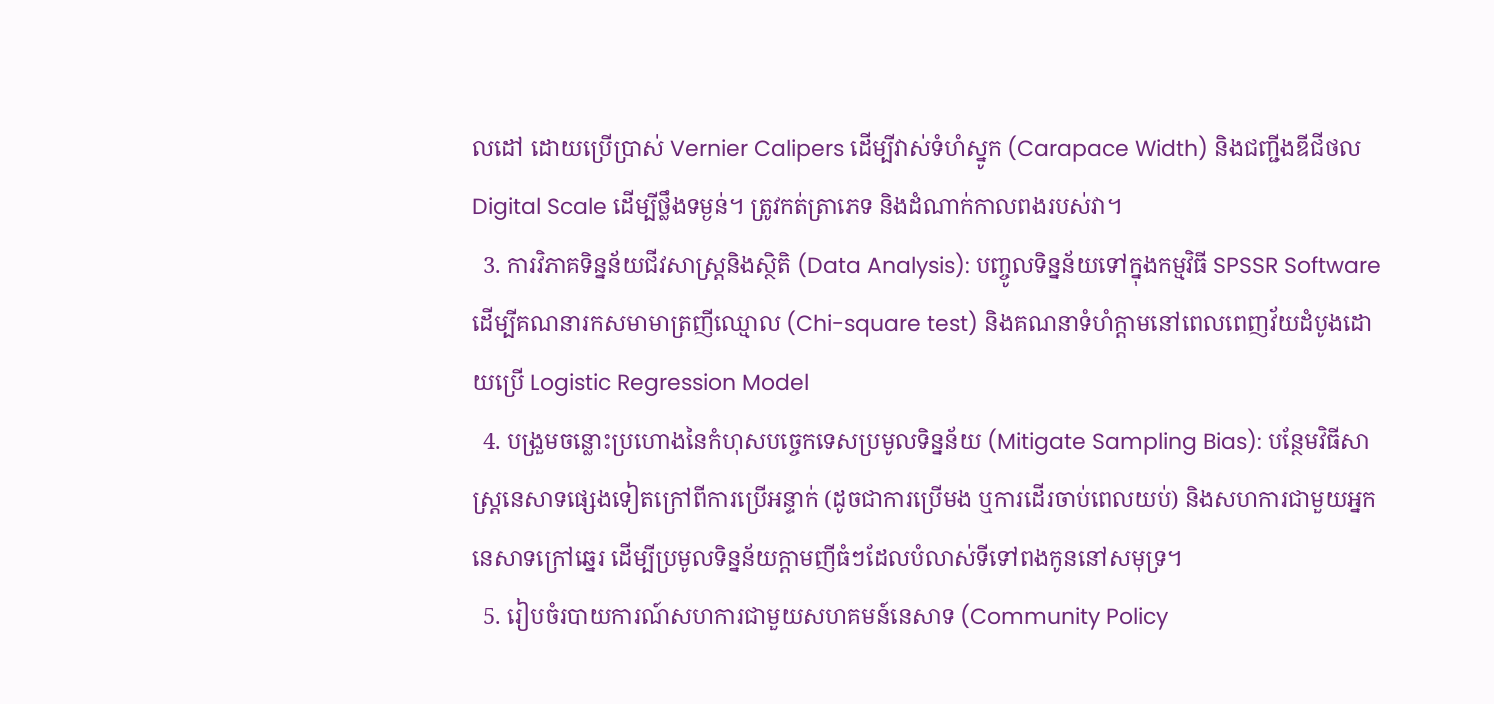លដៅ ដោយប្រើប្រាស់ Vernier Calipers ដើម្បីវាស់ទំហំស្នូក (Carapace Width) និងជញ្ជីងឌីជីថល Digital Scale ដើម្បីថ្លឹងទម្ងន់។ ត្រូវកត់ត្រាភេទ និងដំណាក់កាលពងរបស់វា។
  3. ការវិភាគទិន្នន័យជីវសាស្ត្រនិងស្ថិតិ (Data Analysis): បញ្ចូលទិន្នន័យទៅក្នុងកម្មវិធី SPSSR Software ដើម្បីគណនារកសមាមាត្រញីឈ្មោល (Chi-square test) និងគណនាទំហំក្តាមនៅពេលពេញវ័យដំបូងដោយប្រើ Logistic Regression Model
  4. បង្រួមចន្លោះប្រហោងនៃកំហុសបច្ចេកទេសប្រមូលទិន្នន័យ (Mitigate Sampling Bias): បន្ថែមវិធីសាស្ត្រនេសាទផ្សេងទៀតក្រៅពីការប្រើអន្ទាក់ (ដូចជាការប្រើមង ឬការដើរចាប់ពេលយប់) និងសហការជាមួយអ្នកនេសាទក្រៅឆ្នេរ ដើម្បីប្រមូលទិន្នន័យក្តាមញីធំៗដែលបំលាស់ទីទៅពងកូននៅសមុទ្រ។
  5. រៀបចំរបាយការណ៍សហការជាមួយសហគមន៍នេសាទ (Community Policy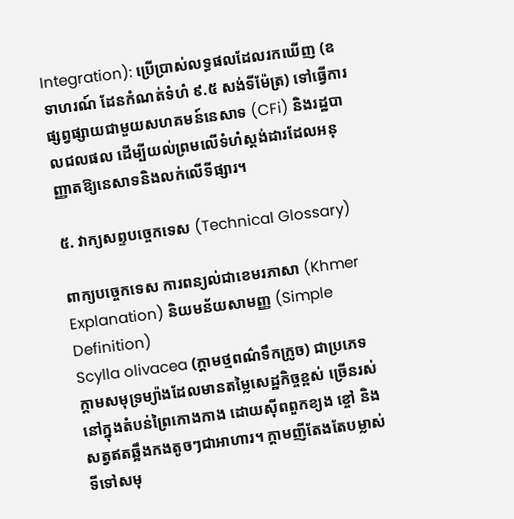Integration): ប្រើប្រាស់លទ្ធផលដែលរកឃើញ (ឧទាហរណ៍ ដែនកំណត់ទំហំ ៩.៥ សង់ទីម៉ែត្រ) ទៅធ្វើការផ្សព្វផ្សាយជាមួយសហគមន៍នេសាទ (CFi) និងរដ្ឋបាលជលផល ដើម្បីយល់ព្រមលើទំហំស្តង់ដារដែលអនុញ្ញាតឱ្យនេសាទនិងលក់លើទីផ្សារ។

៥. វាក្យសព្ទបច្ចេកទេស (Technical Glossary)

ពាក្យបច្ចេកទេស ការពន្យល់ជាខេមរភាសា (Khmer Explanation) និយមន័យសាមញ្ញ (Simple Definition)
Scylla olivacea (ក្តាមថ្មពណ៌ទឹកក្រូច) ជាប្រភេទក្តាមសមុទ្រម្យ៉ាងដែលមានតម្លៃសេដ្ឋកិច្ចខ្ពស់ ច្រើនរស់នៅក្នុងតំបន់ព្រៃកោងកាង ដោយស៊ីពពួកខ្យង ខ្ចៅ និងសត្វឥតឆ្អឹងកងតូចៗជាអាហារ។ ក្តាមញីតែងតែបម្លាស់ទីទៅសមុ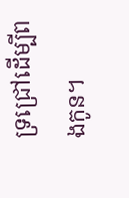ទ្រជ្រៅដើម្បីពងកូន។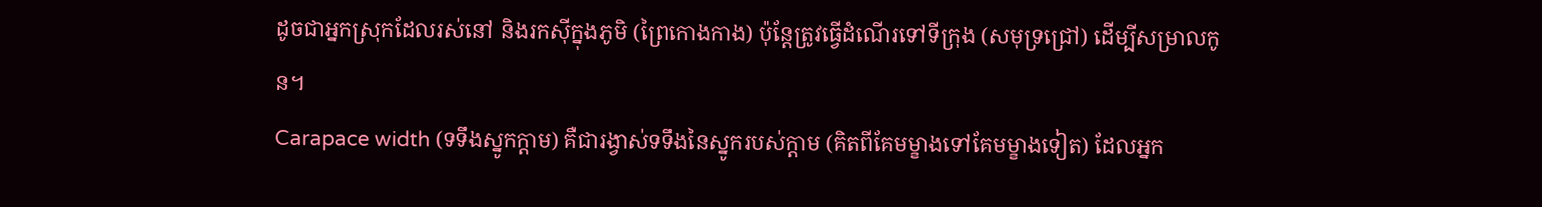ដូចជាអ្នកស្រុកដែលរស់នៅ និងរកស៊ីក្នុងភូមិ (ព្រៃកោងកាង) ប៉ុន្តែត្រូវធ្វើដំណើរទៅទីក្រុង (សមុទ្រជ្រៅ) ដើម្បីសម្រាលកូន។
Carapace width (ទទឹងស្នូកក្តាម) គឺជារង្វាស់ទទឹងនៃស្នូករបស់ក្តាម (គិតពីគែមម្ខាងទៅគែមម្ខាងទៀត) ដែលអ្នក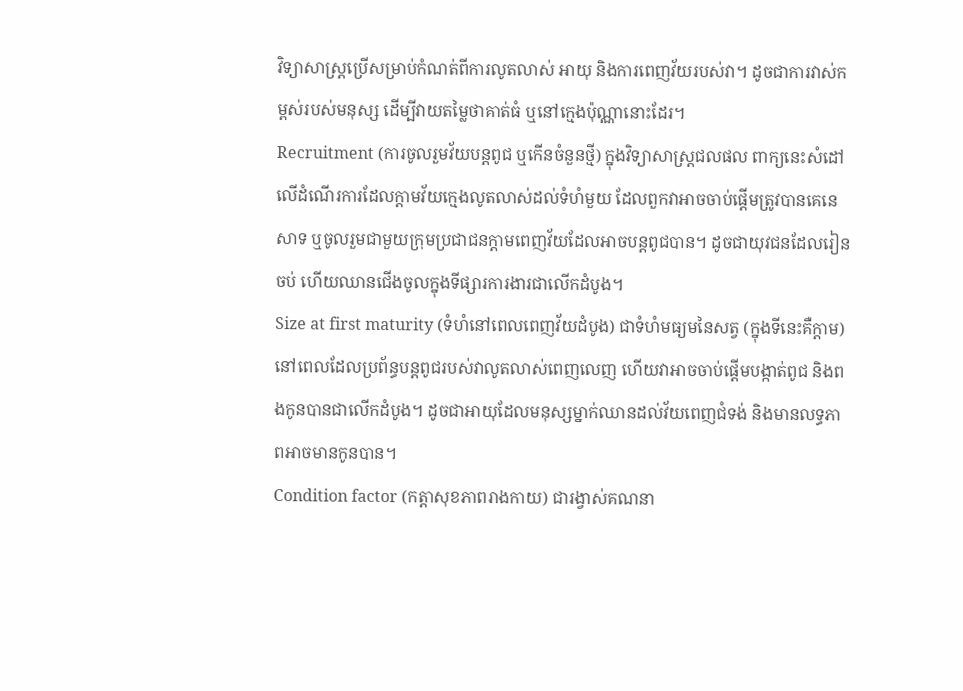វិទ្យាសាស្ត្រប្រើសម្រាប់កំណត់ពីការលូតលាស់ អាយុ និងការពេញវ័យរបស់វា។ ដូចជាការវាស់កម្ពស់របស់មនុស្ស ដើម្បីវាយតម្លៃថាគាត់ធំ ឬនៅក្មេងប៉ុណ្ណានោះដែរ។
Recruitment (ការចូលរួមវ័យបន្តពូជ ឬកើនចំនួនថ្មី) ក្នុងវិទ្យាសាស្ត្រជលផល ពាក្យនេះសំដៅលើដំណើរការដែលក្តាមវ័យក្មេងលូតលាស់ដល់ទំហំមួយ ដែលពួកវាអាចចាប់ផ្តើមត្រូវបានគេនេសាទ ឬចូលរួមជាមួយក្រុមប្រជាជនក្តាមពេញវ័យដែលអាចបន្តពូជបាន។ ដូចជាយុវជនដែលរៀនចប់ ហើយឈានជើងចូលក្នុងទីផ្សារការងារជាលើកដំបូង។
Size at first maturity (ទំហំនៅពេលពេញវ័យដំបូង) ជាទំហំមធ្យមនៃសត្វ (ក្នុងទីនេះគឺក្តាម) នៅពេលដែលប្រព័ន្ធបន្តពូជរបស់វាលូតលាស់ពេញលេញ ហើយវាអាចចាប់ផ្តើមបង្កាត់ពូជ និងពងកូនបានជាលើកដំបូង។ ដូចជាអាយុដែលមនុស្សម្នាក់ឈានដល់វ័យពេញជំទង់ និងមានលទ្ធភាពអាចមានកូនបាន។
Condition factor (កត្តាសុខភាពរាងកាយ) ជារង្វាស់គណនា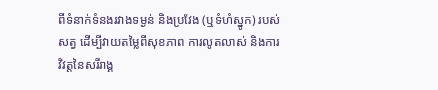ពីទំនាក់ទំនងរវាងទម្ងន់ និងប្រវែង (ឬទំហំស្នូក) របស់សត្វ ដើម្បីវាយតម្លៃពីសុខភាព ការលូតលាស់ និងការវិវត្តនៃសរីរាង្គ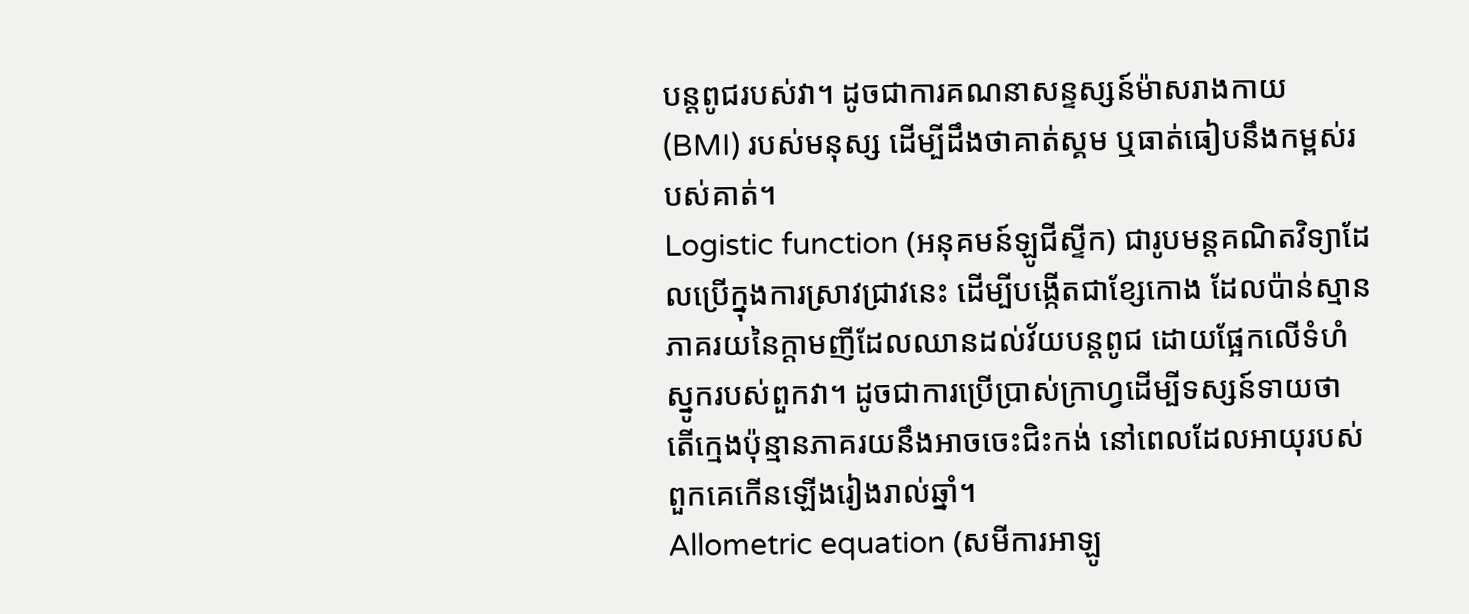បន្តពូជរបស់វា។ ដូចជាការគណនាសន្ទស្សន៍ម៉ាសរាងកាយ (BMI) របស់មនុស្ស ដើម្បីដឹងថាគាត់ស្គម ឬធាត់ធៀបនឹងកម្ពស់របស់គាត់។
Logistic function (អនុគមន៍ឡូជីស្ទីក) ជារូបមន្តគណិតវិទ្យាដែលប្រើក្នុងការស្រាវជ្រាវនេះ ដើម្បីបង្កើតជាខ្សែកោង ដែលប៉ាន់ស្មានភាគរយនៃក្តាមញីដែលឈានដល់វ័យបន្តពូជ ដោយផ្អែកលើទំហំស្នូករបស់ពួកវា។ ដូចជាការប្រើប្រាស់ក្រាហ្វដើម្បីទស្សន៍ទាយថា តើក្មេងប៉ុន្មានភាគរយនឹងអាចចេះជិះកង់ នៅពេលដែលអាយុរបស់ពួកគេកើនឡើងរៀងរាល់ឆ្នាំ។
Allometric equation (សមីការអាឡូ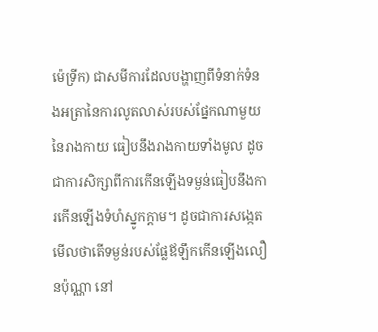ម៉េទ្រីក) ជាសមីការដែលបង្ហាញពីទំនាក់ទំនងអត្រានៃការលូតលាស់របស់ផ្នែកណាមួយនៃរាងកាយ ធៀបនឹងរាងកាយទាំងមូល ដូចជាការសិក្សាពីការកើនឡើងទម្ងន់ធៀបនឹងការកើនឡើងទំហំស្នូកក្តាម។ ដូចជាការសង្កេតមើលថាតើទម្ងន់របស់ផ្លែឪឡឹកកើនឡើងលឿនប៉ុណ្ណា នៅ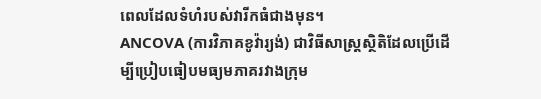ពេលដែលទំហំរបស់វារីកធំជាងមុន។
ANCOVA (ការវិភាគខូវ៉ារ្យង់) ជាវិធីសាស្ត្រស្ថិតិដែលប្រើដើម្បីប្រៀបធៀបមធ្យមភាគរវាងក្រុម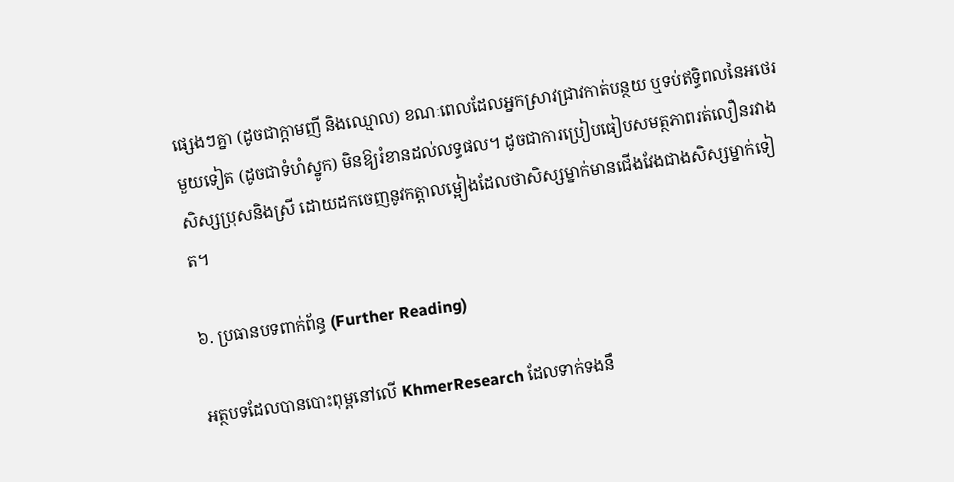ផ្សេងៗគ្នា (ដូចជាក្តាមញី និងឈ្មោល) ខណៈពេលដែលអ្នកស្រាវជ្រាវកាត់បន្ថយ ឬទប់ឥទ្ធិពលនៃអថេរមួយទៀត (ដូចជាទំហំស្នូក) មិនឱ្យរំខានដល់លទ្ធផល។ ដូចជាការប្រៀបធៀបសមត្ថភាពរត់លឿនរវាងសិស្សប្រុសនិងស្រី ដោយដកចេញនូវកត្តាលម្អៀងដែលថាសិស្សម្នាក់មានជើងវែងជាងសិស្សម្នាក់ទៀត។

៦. ប្រធានបទពាក់ព័ន្ធ (Further Reading)

អត្ថបទដែលបានបោះពុម្ពនៅលើ KhmerResearch ដែលទាក់ទងនឹ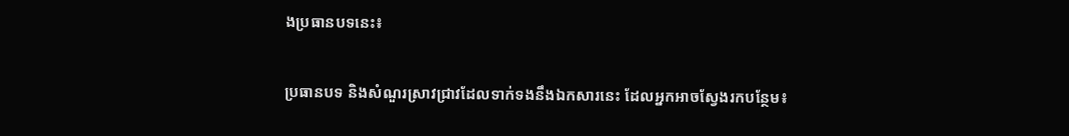ងប្រធានបទនេះ៖

ប្រធានបទ និងសំណួរស្រាវជ្រាវដែលទាក់ទងនឹងឯកសារនេះ ដែលអ្នកអាចស្វែងរកបន្ថែម៖